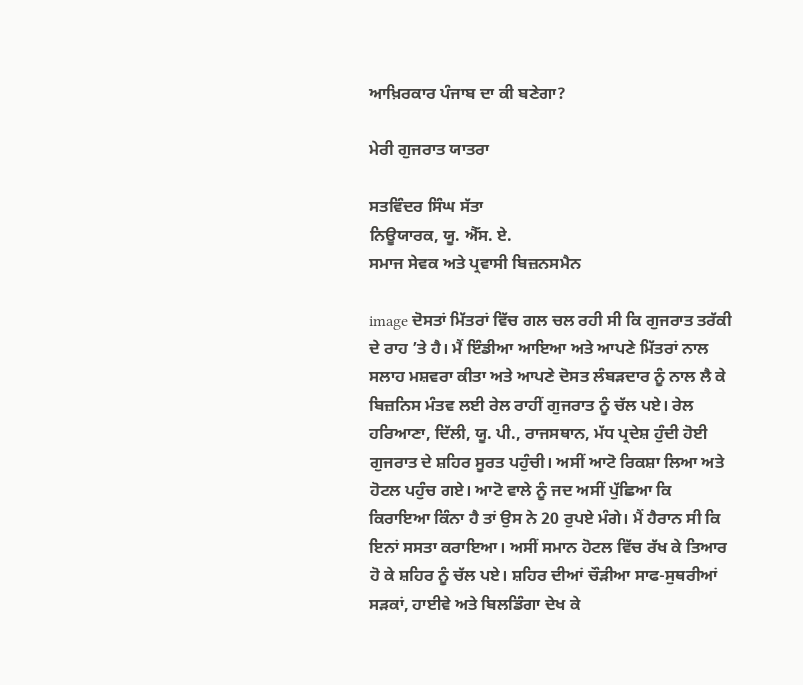ਆਖ਼ਿਰਕਾਰ ਪੰਜਾਬ ਦਾ ਕੀ ਬਣੇਗਾ?

ਮੇਰੀ ਗੁਜਰਾਤ ਯਾਤਰਾ

ਸਤਵਿੰਦਰ ਸਿੰਘ ਸੱਤਾ
ਨਿਊਯਾਰਕ, ਯੂ. ਐੱਸ. ਏ.
ਸਮਾਜ ਸੇਵਕ ਅਤੇ ਪ੍ਰਵਾਸੀ ਬਿਜ਼ਨਸਮੈਨ

image ਦੋਸਤਾਂ ਮਿੱਤਰਾਂ ਵਿੱਚ ਗਲ ਚਲ ਰਹੀ ਸੀ ਕਿ ਗੁਜਰਾਤ ਤਰੱਕੀ ਦੇ ਰਾਹ ’ਤੇ ਹੈ। ਮੈਂ ਇੰਡੀਆ ਆਇਆ ਅਤੇ ਆਪਣੇ ਮਿੱਤਰਾਂ ਨਾਲ ਸਲਾਹ ਮਸ਼ਵਰਾ ਕੀਤਾ ਅਤੇ ਆਪਣੇ ਦੋਸਤ ਲੰਬੜਦਾਰ ਨੂੰ ਨਾਲ ਲੈ ਕੇ ਬਿਜ਼ਨਿਸ ਮੰਤਵ ਲਈ ਰੇਲ ਰਾਹੀਂ ਗੁਜਰਾਤ ਨੂੰ ਚੱਲ ਪਏ। ਰੇਲ ਹਰਿਆਣਾ, ਦਿੱਲੀ, ਯੂ. ਪੀ., ਰਾਜਸਥਾਨ, ਮੱਧ ਪ੍ਰਦੇਸ਼ ਹੁੰਦੀ ਹੋਈ ਗੁਜਰਾਤ ਦੇ ਸ਼ਹਿਰ ਸੂਰਤ ਪਹੁੰਚੀ। ਅਸੀਂ ਆਟੋ ਰਿਕਸ਼ਾ ਲਿਆ ਅਤੇ ਹੋਟਲ ਪਹੁੰਚ ਗਏ। ਆਟੋ ਵਾਲੇ ਨੂੰ ਜਦ ਅਸੀਂ ਪੁੱਛਿਆ ਕਿ ਕਿਰਾਇਆ ਕਿੰਨਾ ਹੈ ਤਾਂ ਉਸ ਨੇ 20 ਰੁਪਏ ਮੰਗੇ। ਮੈਂ ਹੈਰਾਨ ਸੀ ਕਿ ਇਨਾਂ ਸਸਤਾ ਕਰਾਇਆ। ਅਸੀਂ ਸਮਾਨ ਹੋਟਲ ਵਿੱਚ ਰੱਖ ਕੇ ਤਿਆਰ ਹੋ ਕੇ ਸ਼ਹਿਰ ਨੂੰ ਚੱਲ ਪਏ। ਸ਼ਹਿਰ ਦੀਆਂ ਚੌੜੀਆ ਸਾਫ-ਸੁਥਰੀਆਂ ਸੜਕਾਂ, ਹਾਈਵੇ ਅਤੇ ਬਿਲਡਿੰਗਾ ਦੇਖ ਕੇ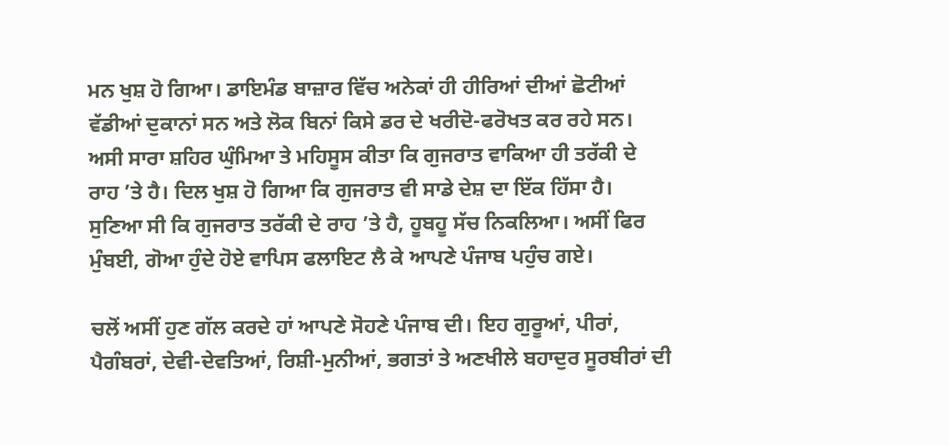ਮਨ ਖੁਸ਼ ਹੋ ਗਿਆ। ਡਾਇਮੰਡ ਬਾਜ਼ਾਰ ਵਿੱਚ ਅਨੇਕਾਂ ਹੀ ਹੀਰਿਆਂ ਦੀਆਂ ਛੋਟੀਆਂ ਵੱਡੀਆਂ ਦੁਕਾਨਾਂ ਸਨ ਅਤੇ ਲੋਕ ਬਿਨਾਂ ਕਿਸੇ ਡਰ ਦੇ ਖਰੀਦੋ-ਫਰੋਖਤ ਕਰ ਰਹੇ ਸਨ। ਅਸੀ ਸਾਰਾ ਸ਼ਹਿਰ ਘੁੰਮਿਆ ਤੇ ਮਹਿਸੂਸ ਕੀਤਾ ਕਿ ਗੁਜਰਾਤ ਵਾਕਿਆ ਹੀ ਤਰੱਕੀ ਦੇ ਰਾਹ ’ਤੇ ਹੈ। ਦਿਲ ਖੁਸ਼ ਹੋ ਗਿਆ ਕਿ ਗੁਜਰਾਤ ਵੀ ਸਾਡੇ ਦੇਸ਼ ਦਾ ਇੱਕ ਹਿੱਸਾ ਹੈ। ਸੁਣਿਆ ਸੀ ਕਿ ਗੁਜਰਾਤ ਤਰੱਕੀ ਦੇ ਰਾਹ ’ਤੇ ਹੈ, ਹੂਬਹੂ ਸੱਚ ਨਿਕਲਿਆ। ਅਸੀਂ ਫਿਰ ਮੁੰਬਈ, ਗੋਆ ਹੁੰਦੇ ਹੋਏ ਵਾਪਿਸ ਫਲਾਇਟ ਲੈ ਕੇ ਆਪਣੇ ਪੰਜਾਬ ਪਹੁੰਚ ਗਏ।

ਚਲੋਂ ਅਸੀਂ ਹੁਣ ਗੱਲ ਕਰਦੇ ਹਾਂ ਆਪਣੇ ਸੋਹਣੇ ਪੰਜਾਬ ਦੀ। ਇਹ ਗੁਰੂਆਂ, ਪੀਰਾਂ, ਪੈਗੰਬਰਾਂ, ਦੇਵੀ-ਦੇਵਤਿਆਂ, ਰਿਸ਼ੀ-ਮੁਨੀਆਂ, ਭਗਤਾਂ ਤੇ ਅਣਖੀਲੇ ਬਹਾਦੁਰ ਸੂਰਬੀਰਾਂ ਦੀ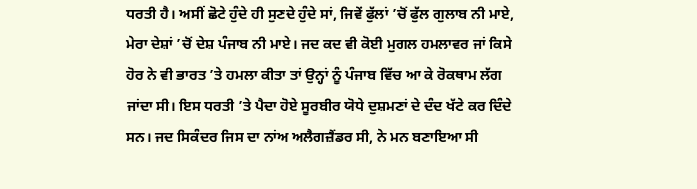ਧਰਤੀ ਹੈ। ਅਸੀਂ ਛੋਟੇ ਹੁੰਦੇ ਹੀ ਸੁਣਦੇ ਹੁੰਦੇ ਸਾਂ, ਜਿਵੇਂ ਫੁੱਲਾਂ ’ਚੋਂ ਫੁੱਲ ਗੁਲਾਬ ਨੀ ਮਾਏ, ਮੇਰਾ ਦੇਸ਼ਾਂ ’ਚੋਂ ਦੇਸ਼ ਪੰਜਾਬ ਨੀ ਮਾਏ। ਜਦ ਕਦ ਵੀ ਕੋਈ ਮੁਗਲ ਹਮਲਾਵਰ ਜਾਂ ਕਿਸੇ ਹੋਰ ਨੇ ਵੀ ਭਾਰਤ ’ਤੇ ਹਮਲਾ ਕੀਤਾ ਤਾਂ ਉਨ੍ਹਾਂ ਨੂੰ ਪੰਜਾਬ ਵਿੱਚ ਆ ਕੇ ਰੋਕਥਾਮ ਲੱਗ ਜਾਂਦਾ ਸੀ। ਇਸ ਧਰਤੀ ’ਤੇ ਪੈਦਾ ਹੋਏ ਸੂਰਬੀਰ ਯੋਧੇ ਦੁਸ਼ਮਣਾਂ ਦੇ ਦੰਦ ਖੱਟੇ ਕਰ ਦਿੰਦੇ ਸਨ। ਜਦ ਸਿਕੰਦਰ ਜਿਸ ਦਾ ਨਾਂਅ ਅਲੈਗਜ਼ੈਂਡਰ ਸੀ, ਨੇ ਮਨ ਬਣਾਇਆ ਸੀ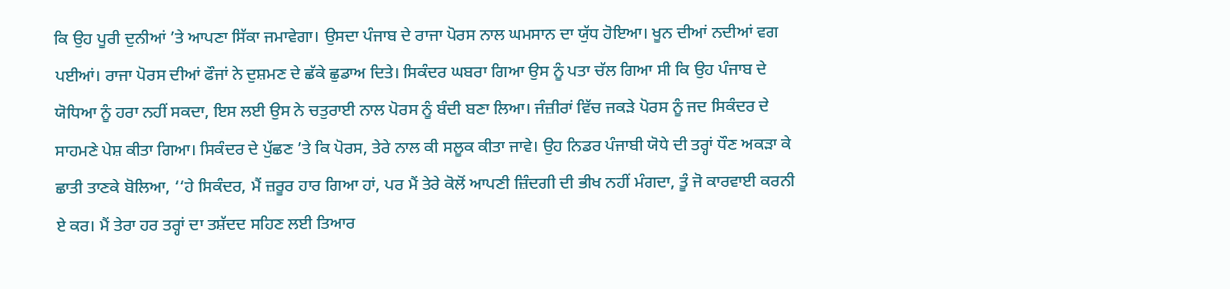ਕਿ ਉਹ ਪੂਰੀ ਦੁਨੀਆਂ ’ਤੇ ਆਪਣਾ ਸਿੱਕਾ ਜਮਾਵੇਗਾ। ਉਸਦਾ ਪੰਜਾਬ ਦੇ ਰਾਜਾ ਪੋਰਸ ਨਾਲ ਘਮਸਾਨ ਦਾ ਯੁੱਧ ਹੋਇਆ। ਖੂਨ ਦੀਆਂ ਨਦੀਆਂ ਵਗ ਪਈਆਂ। ਰਾਜਾ ਪੋਰਸ ਦੀਆਂ ਫੌਜਾਂ ਨੇ ਦੁਸ਼ਮਣ ਦੇ ਛੱਕੇ ਛੁਡਾਅ ਦਿਤੇ। ਸਿਕੰਦਰ ਘਬਰਾ ਗਿਆ ਉਸ ਨੂੰ ਪਤਾ ਚੱਲ ਗਿਆ ਸੀ ਕਿ ਉਹ ਪੰਜਾਬ ਦੇ ਯੋਧਿਆ ਨੂੰ ਹਰਾ ਨਹੀਂ ਸਕਦਾ, ਇਸ ਲਈ ਉਸ ਨੇ ਚਤੁਰਾਈ ਨਾਲ ਪੋਰਸ ਨੂੰ ਬੰਦੀ ਬਣਾ ਲਿਆ। ਜੰਜ਼ੀਰਾਂ ਵਿੱਚ ਜਕੜੇ ਪੋਰਸ ਨੂੰ ਜਦ ਸਿਕੰਦਰ ਦੇ ਸਾਹਮਣੇ ਪੇਸ਼ ਕੀਤਾ ਗਿਆ। ਸਿਕੰਦਰ ਦੇ ਪੁੱਛਣ ’ਤੇ ਕਿ ਪੋਰਸ, ਤੇਰੇ ਨਾਲ ਕੀ ਸਲੂਕ ਕੀਤਾ ਜਾਵੇ। ਉਹ ਨਿਡਰ ਪੰਜਾਬੀ ਯੋਧੇ ਦੀ ਤਰ੍ਹਾਂ ਧੌਣ ਅਕੜਾ ਕੇ ਛਾਤੀ ਤਾਣਕੇ ਬੋਲਿਆ, ‘‘ਹੇ ਸਿਕੰਦਰ, ਮੈਂ ਜ਼ਰੂਰ ਹਾਰ ਗਿਆ ਹਾਂ, ਪਰ ਮੈਂ ਤੇਰੇ ਕੋਲੋਂ ਆਪਣੀ ਜ਼ਿੰਦਗੀ ਦੀ ਭੀਖ ਨਹੀਂ ਮੰਗਦਾ, ਤੂੰ ਜੋ ਕਾਰਵਾਈ ਕਰਨੀ ਏ ਕਰ। ਮੈਂ ਤੇਰਾ ਹਰ ਤਰ੍ਹਾਂ ਦਾ ਤਸ਼ੱਦਦ ਸਹਿਣ ਲਈ ਤਿਆਰ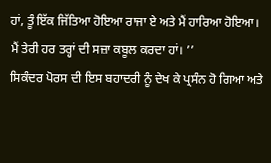ਹਾਂ, ਤੂੰ ਇੱਕ ਜਿੱਤਿਆ ਹੋਇਆ ਰਾਜਾ ਏ ਅਤੇ ਮੈਂ ਹਾਰਿਆ ਹੋਇਆ। ਮੈਂ ਤੇਰੀ ਹਰ ਤਰ੍ਹਾਂ ਦੀ ਸਜ਼ਾ ਕਬੂਲ ਕਰਦਾ ਹਾਂ। ’’
ਸਿਕੰਦਰ ਪੋਰਸ ਦੀ ਇਸ ਬਹਾਦਰੀ ਨੂੰ ਦੇਖ ਕੇ ਪ੍ਰਸੰਨ ਹੋ ਗਿਆ ਅਤੇ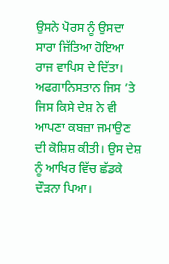ਉਸਨੇ ਪੋਰਸ ਨੂੰ ਉਸਦਾ ਸਾਰਾ ਜਿੱਤਿਆ ਹੋਇਆ ਰਾਜ ਵਾਪਿਸ ਦੇ ਦਿੱਤਾ। ਅਫਗਾਨਿਸਤਾਨ ਜਿਸ ’ਤੇ ਜਿਸ ਕਿਸੇ ਦੇਸ਼ ਨੇ ਵੀ ਆਪਣਾ ਕਬਜ਼ਾ ਜਮਾਉਣ ਦੀ ਕੋਸ਼ਿਸ਼ ਕੀਤੀ। ਉਸ ਦੇਸ਼ ਨੂੰ ਆਖਿਰ ਵਿੱਚ ਛੱਡਕੇ ਦੌੜਨਾ ਪਿਆ।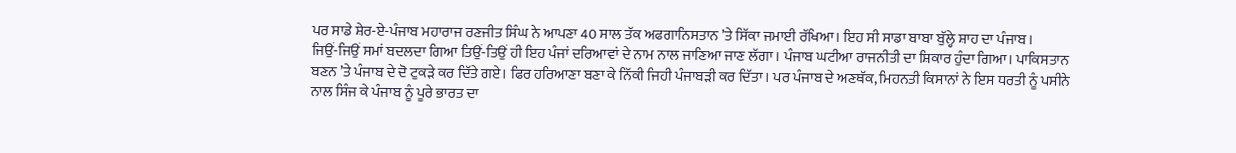ਪਰ ਸਾਡੇ ਸ਼ੇਰ-ਏ-ਪੰਜਾਬ ਮਹਾਰਾਜ ਰਣਜੀਤ ਸਿੰਘ ਨੇ ਆਪਣਾ 40 ਸਾਲ ਤੱਕ ਅਫਗਾਨਿਸਤਾਨ ’ਤੇ ਸਿੱਕਾ ਜਮਾਈ ਰੱਖਿਆ। ਇਹ ਸੀ ਸਾਡਾ ਬਾਬਾ ਬੁੱਲ੍ਹੇ ਸ਼ਾਹ ਦਾ ਪੰਜਾਬ।
ਜਿਉਂ-ਜਿਉਂ ਸਮਾਂ ਬਦਲਦਾ ਗਿਆ ਤਿਉਂ-ਤਿਉਂ ਹੀ ਇਹ ਪੰਜਾਂ ਦਰਿਆਵਾਂ ਦੇ ਨਾਮ ਨਾਲ ਜਾਣਿਆ ਜਾਣ ਲੱਗਾ। ਪੰਜਾਬ ਘਟੀਆ ਰਾਜਨੀਤੀ ਦਾ ਸ਼ਿਕਾਰ ਹੁੰਦਾ ਗਿਆ। ਪਾਕਿਸਤਾਨ ਬਣਨ ’ਤੇ ਪੰਜਾਬ ਦੇ ਦੋ ਟੁਕੜੇ ਕਰ ਦਿੱਤੇ ਗਏ। ਫਿਰ ਹਰਿਆਣਾ ਬਣਾ ਕੇ ਨਿੱਕੀ ਜਿਹੀ ਪੰਜਾਬੜੀ ਕਰ ਦਿੱਤਾ। ਪਰ ਪੰਜਾਬ ਦੇ ਅਣਥੱਕ, ਮਿਹਨਤੀ ਕਿਸਾਨਾਂ ਨੇ ਇਸ ਧਰਤੀ ਨੂੰ ਪਸੀਨੇ ਨਾਲ ਸਿੰਜ ਕੇ ਪੰਜਾਬ ਨੂੰ ਪੂਰੇ ਭਾਰਤ ਦਾ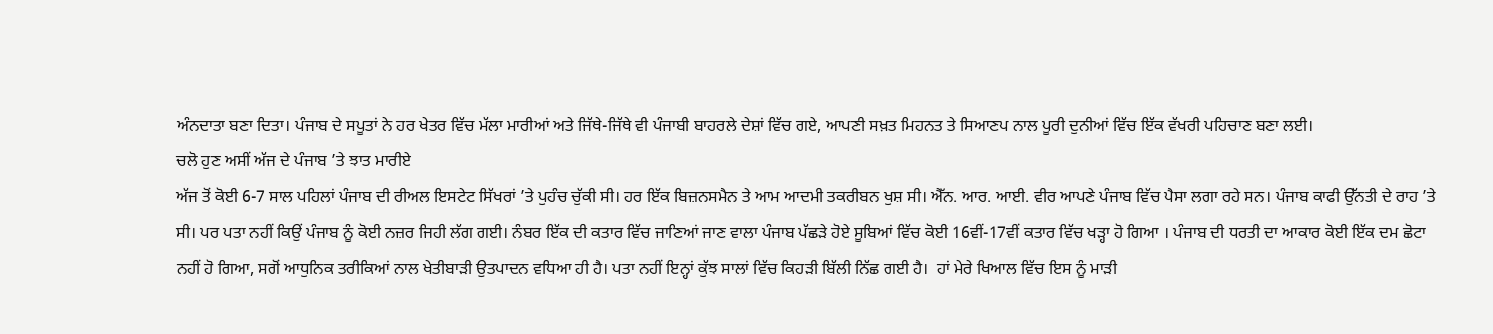ਅੰਨਦਾਤਾ ਬਣਾ ਦਿਤਾ। ਪੰਜਾਬ ਦੇ ਸਪੂਤਾਂ ਨੇ ਹਰ ਖੇਤਰ ਵਿੱਚ ਮੱਲਾ ਮਾਰੀਆਂ ਅਤੇ ਜਿੱਥੇ-ਜਿੱਥੇ ਵੀ ਪੰਜਾਬੀ ਬਾਹਰਲੇ ਦੇਸ਼ਾਂ ਵਿੱਚ ਗਏ, ਆਪਣੀ ਸਖ਼ਤ ਮਿਹਨਤ ਤੇ ਸਿਆਣਪ ਨਾਲ ਪੂਰੀ ਦੁਨੀਆਂ ਵਿੱਚ ਇੱਕ ਵੱਖਰੀ ਪਹਿਚਾਣ ਬਣਾ ਲਈ।
ਚਲੋ ਹੁਣ ਅਸੀਂ ਅੱਜ ਦੇ ਪੰਜਾਬ ’ਤੇ ਝਾਤ ਮਾਰੀਏ
ਅੱਜ ਤੋਂ ਕੋਈ 6-7 ਸਾਲ ਪਹਿਲਾਂ ਪੰਜਾਬ ਦੀ ਰੀਅਲ ਇਸਟੇਟ ਸਿੱਖਰਾਂ ’ਤੇ ਪੁਹੰਚ ਚੁੱਕੀ ਸੀ। ਹਰ ਇੱਕ ਬਿਜ਼ਨਸਮੈਨ ਤੇ ਆਮ ਆਦਮੀ ਤਕਰੀਬਨ ਖੁਸ਼ ਸੀ। ਐੱਨ. ਆਰ. ਆਈ. ਵੀਰ ਆਪਣੇ ਪੰਜਾਬ ਵਿੱਚ ਪੈਸਾ ਲਗਾ ਰਹੇ ਸਨ। ਪੰਜਾਬ ਕਾਫੀ ਉੱਨਤੀ ਦੇ ਰਾਹ ’ਤੇ ਸੀ। ਪਰ ਪਤਾ ਨਹੀਂ ਕਿਉਂ ਪੰਜਾਬ ਨੂੰ ਕੋਈ ਨਜ਼ਰ ਜਿਹੀ ਲੱਗ ਗਈ। ਨੰਬਰ ਇੱਕ ਦੀ ਕਤਾਰ ਵਿੱਚ ਜਾਣਿਆਂ ਜਾਣ ਵਾਲਾ ਪੰਜਾਬ ਪੱਛੜੇ ਹੋਏ ਸੂਬਿਆਂ ਵਿੱਚ ਕੋਈ 16ਵੀਂ-17ਵੀਂ ਕਤਾਰ ਵਿੱਚ ਖੜ੍ਹਾ ਹੋ ਗਿਆ । ਪੰਜਾਬ ਦੀ ਧਰਤੀ ਦਾ ਆਕਾਰ ਕੋਈ ਇੱਕ ਦਮ ਛੋਟਾ ਨਹੀਂ ਹੋ ਗਿਆ, ਸਗੋਂ ਆਧੁਨਿਕ ਤਰੀਕਿਆਂ ਨਾਲ ਖੇਤੀਬਾੜੀ ਉਤਪਾਦਨ ਵਧਿਆ ਹੀ ਹੈ। ਪਤਾ ਨਹੀਂ ਇਨ੍ਹਾਂ ਕੁੱਝ ਸਾਲਾਂ ਵਿੱਚ ਕਿਹੜੀ ਬਿੱਲੀ ਨਿੱਛ ਗਈ ਹੈ।  ਹਾਂ ਮੇਰੇ ਖਿਆਲ ਵਿੱਚ ਇਸ ਨੂੰ ਮਾੜੀ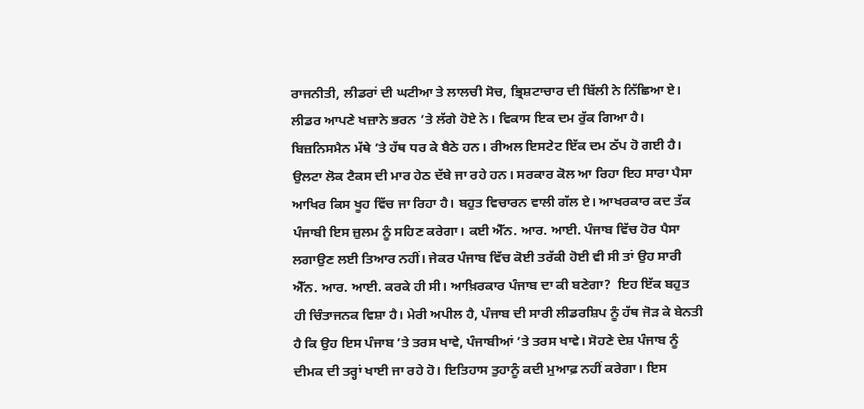ਰਾਜਨੀਤੀ, ਲੀਡਰਾਂ ਦੀ ਘਟੀਆ ਤੇ ਲਾਲਚੀ ਸੋਚ, ਭ੍ਰਿਸ਼ਟਾਚਾਰ ਦੀ ਬਿੱਲੀ ਨੇ ਨਿੱਛਿਆ ਏ। ਲੀਡਰ ਆਪਣੇ ਖਜ਼ਾਨੇ ਭਰਨ ’ਤੇ ਲੱਗੇ ਹੋਏ ਨੇ। ਵਿਕਾਸ ਇਕ ਦਮ ਰੁੱਕ ਗਿਆ ਹੈ। ਬਿਜ਼ਨਿਸਮੈਨ ਮੱਥੇ ’ਤੇ ਹੱਥ ਧਰ ਕੇ ਬੈਠੇ ਹਨ। ਰੀਅਲ ਇਸਟੇਟ ਇੱਕ ਦਮ ਠੱਪ ਹੋ ਗਈ ਹੈ। ਉਲਟਾ ਲੋਕ ਟੈਕਸ ਦੀ ਮਾਰ ਹੇਠ ਦੱਬੇ ਜਾ ਰਹੇ ਹਨ। ਸਰਕਾਰ ਕੋਲ ਆ ਰਿਹਾ ਇਹ ਸਾਰਾ ਪੈਸਾ ਆਖਿਰ ਕਿਸ ਖੂਹ ਵਿੱਚ ਜਾ ਰਿਹਾ ਹੈ। ਬਹੁਤ ਵਿਚਾਰਨ ਵਾਲੀ ਗੱਲ ਏ। ਆਖਰਕਾਰ ਕਦ ਤੱਕ ਪੰਜਾਬੀ ਇਸ ਜ਼ੁਲਮ ਨੂੰ ਸਹਿਣ ਕਰੇਗਾ। ਕਈ ਐੱਨ. ਆਰ. ਆਈ. ਪੰਜਾਬ ਵਿੱਚ ਹੋਰ ਪੈਸਾ ਲਗਾਉਣ ਲਈ ਤਿਆਰ ਨਹੀਂ। ਜੇਕਰ ਪੰਜਾਬ ਵਿੱਚ ਕੋਈ ਤਰੱਕੀ ਹੋਈ ਵੀ ਸੀ ਤਾਂ ਉਹ ਸਾਰੀ ਐੱਨ. ਆਰ. ਆਈ. ਕਰਕੇ ਹੀ ਸੀ। ਆਖ਼ਿਰਕਾਰ ਪੰਜਾਬ ਦਾ ਕੀ ਬਣੇਗਾ?  ਇਹ ਇੱਕ ਬਹੁਤ ਹੀ ਚਿੰਤਾਜਨਕ ਵਿਸ਼ਾ ਹੈ। ਮੇਰੀ ਅਪੀਲ ਹੈ, ਪੰਜਾਬ ਦੀ ਸਾਰੀ ਲੀਡਰਸ਼ਿਪ ਨੂੰ ਹੱਥ ਜੋੜ ਕੇ ਬੇਨਤੀ ਹੈ ਕਿ ਉਹ ਇਸ ਪੰਜਾਬ ’ਤੇ ਤਰਸ ਖਾਵੇ, ਪੰਜਾਬੀਆਂ ’ਤੇ ਤਰਸ ਖਾਵੇ। ਸੋਹਣੇ ਦੇਸ਼ ਪੰਜਾਬ ਨੂੰ ਦੀਮਕ ਦੀ ਤਰ੍ਹਾਂ ਖਾਈ ਜਾ ਰਹੇ ਹੋ। ਇਤਿਹਾਸ ਤੁਹਾਨੂੰ ਕਦੀ ਮੁਆਫ਼ ਨਹੀਂ ਕਰੇਗਾ। ਇਸ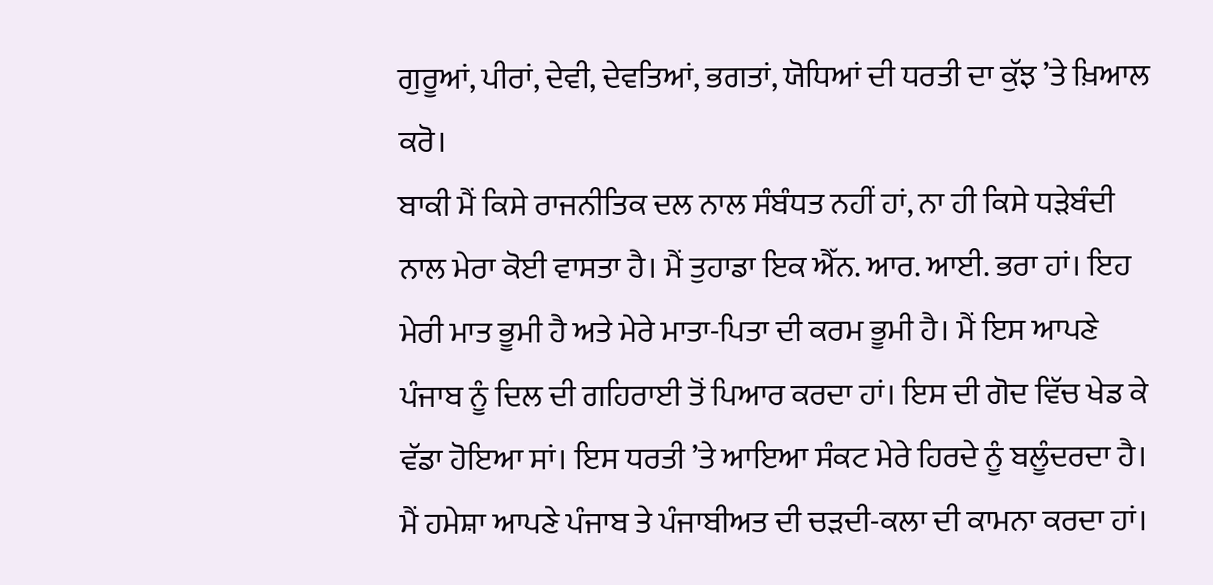ਗੁਰੂਆਂ, ਪੀਰਾਂ, ਦੇਵੀ, ਦੇਵਤਿਆਂ, ਭਗਤਾਂ, ਯੋਧਿਆਂ ਦੀ ਧਰਤੀ ਦਾ ਕੁੱਝ ’ਤੇ ਖ਼ਿਆਲ ਕਰੋ।
ਬਾਕੀ ਮੈਂ ਕਿਸੇ ਰਾਜਨੀਤਿਕ ਦਲ ਨਾਲ ਸੰਬੰਧਤ ਨਹੀਂ ਹਾਂ, ਨਾ ਹੀ ਕਿਸੇ ਧੜੇਬੰਦੀ ਨਾਲ ਮੇਰਾ ਕੋਈ ਵਾਸਤਾ ਹੈ। ਮੈਂ ਤੁਹਾਡਾ ਇਕ ਐੱਨ. ਆਰ. ਆਈ. ਭਰਾ ਹਾਂ। ਇਹ ਮੇਰੀ ਮਾਤ ਭੂਮੀ ਹੈ ਅਤੇ ਮੇਰੇ ਮਾਤਾ-ਪਿਤਾ ਦੀ ਕਰਮ ਭੂਮੀ ਹੈ। ਮੈਂ ਇਸ ਆਪਣੇ ਪੰਜਾਬ ਨੂੰ ਦਿਲ ਦੀ ਗਹਿਰਾਈ ਤੋਂ ਪਿਆਰ ਕਰਦਾ ਹਾਂ। ਇਸ ਦੀ ਗੋਦ ਵਿੱਚ ਖੇਡ ਕੇ ਵੱਡਾ ਹੋਇਆ ਸਾਂ। ਇਸ ਧਰਤੀ ’ਤੇ ਆਇਆ ਸੰਕਟ ਮੇਰੇ ਹਿਰਦੇ ਨੂੰ ਬਲੂੰਦਰਦਾ ਹੈ। ਮੈਂ ਹਮੇਸ਼ਾ ਆਪਣੇ ਪੰਜਾਬ ਤੇ ਪੰਜਾਬੀਅਤ ਦੀ ਚੜਦੀ-ਕਲਾ ਦੀ ਕਾਮਨਾ ਕਰਦਾ ਹਾਂ।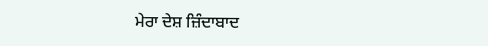ਮੇਰਾ ਦੇਸ਼ ਜ਼ਿੰਦਾਬਾਦ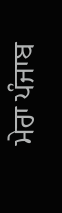ਮੇਰਾ ਪੰਜਾਬ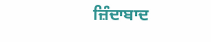ਜ਼ਿੰਦਾਬਾਦ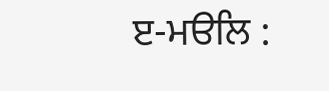ੲ-ਮੳਲਿ :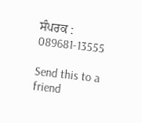ਸੰਪਰਕ : 089681-13555

Send this to a friend